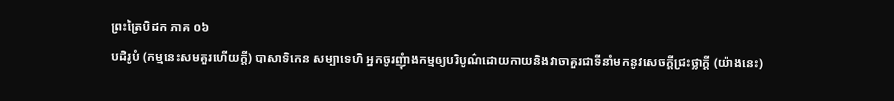ព្រះត្រៃបិដក ភាគ ០៦
បដិរូបំ (កម្មនេះសមគួរហើយក្តី) បាសាទិកេន សម្បាទេហិ អ្នកចូរញុំាងកម្មឲ្យបរិបូណ៌ដោយកាយនិងវាចាគួរជាទីនាំមកនូវសេចក្តីជ្រះថ្លាក្តី (យ៉ាងនេះ)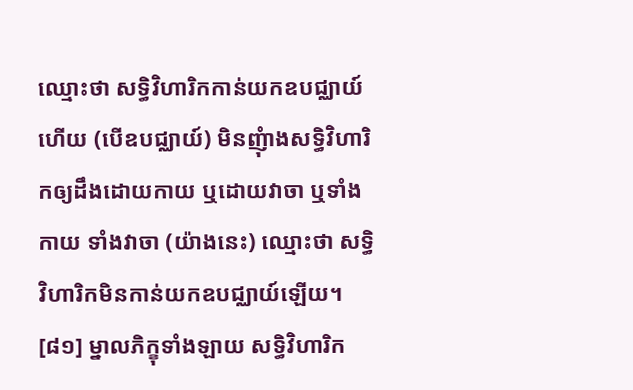ឈ្មោះថា សទ្ធិវិហារិកកាន់យកឧបជ្ឈាយ៍ហើយ (បើឧបជ្ឈាយ៍) មិនញុំាងសទ្ធិវិហារិកឲ្យដឹងដោយកាយ ឬដោយវាចា ឬទាំងកាយ ទាំងវាចា (យ៉ាងនេះ) ឈ្មោះថា សទ្ធិវិហារិកមិនកាន់យកឧបជ្ឈាយ៍ឡើយ។
[៨១] ម្នាលភិក្ខុទាំងឡាយ សទ្ធិវិហារិក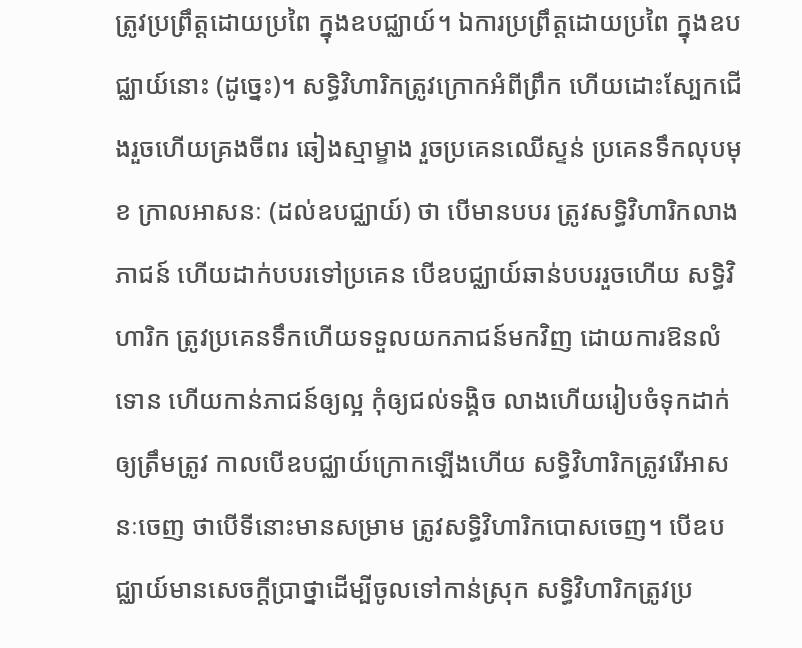ត្រូវប្រព្រឹត្តដោយប្រពៃ ក្នុងឧបជ្ឈាយ៍។ ឯការប្រព្រឹត្តដោយប្រពៃ ក្នុងឧបជ្ឈាយ៍នោះ (ដូច្នេះ)។ សទ្ធិវិហារិកត្រូវក្រោកអំពីព្រឹក ហើយដោះស្បែកជើងរួចហើយគ្រងចីពរ ឆៀងស្មាម្ខាង រួចប្រគេនឈើស្ទន់ ប្រគេនទឹកលុបមុខ ក្រាលអាសនៈ (ដល់ឧបជ្ឈាយ៍) ថា បើមានបបរ ត្រូវសទ្ធិវិហារិកលាងភាជន៍ ហើយដាក់បបរទៅប្រគេន បើឧបជ្ឈាយ៍ឆាន់បបររួចហើយ សទ្ធិវិហារិក ត្រូវប្រគេនទឹកហើយទទួលយកភាជន៍មកវិញ ដោយការឱនលំទោន ហើយកាន់ភាជន៍ឲ្យល្អ កុំឲ្យជល់ទង្គិច លាងហើយរៀបចំទុកដាក់ឲ្យត្រឹមត្រូវ កាលបើឧបជ្ឈាយ៍ក្រោកឡើងហើយ សទ្ធិវិហារិកត្រូវរើអាសនៈចេញ ថាបើទីនោះមានសម្រាម ត្រូវសទ្ធិវិហារិកបោសចេញ។ បើឧបជ្ឈាយ៍មានសេចក្តីប្រាថ្នាដើម្បីចូលទៅកាន់ស្រុក សទ្ធិវិហារិកត្រូវប្រ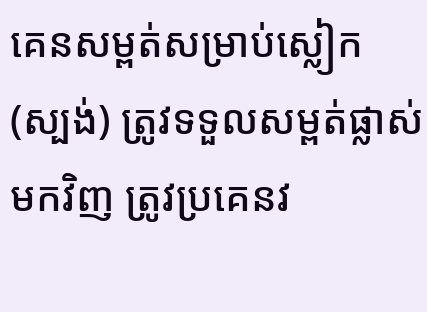គេនសម្ពត់សម្រាប់ស្លៀក (ស្បង់) ត្រូវទទួលសម្ពត់ផ្លាស់មកវិញ ត្រូវប្រគេនវ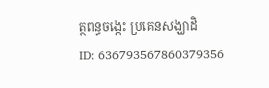ត្ថពន្ធចង្កេះ ប្រគេនសង្ឃាដិ
ID: 636793567860379356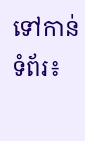ទៅកាន់ទំព័រ៖